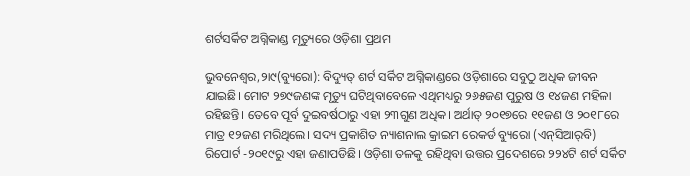ଶର୍ଟସର୍କିଟ ଅଗ୍ନିକାଣ୍ଡ ମୃତ୍ୟୁରେ ଓଡ଼ିଶା ପ୍ରଥମ

ଭୁବନେଶ୍ୱର,୨ା୯(ବ୍ୟୁରୋ): ବିଦ୍ୟୁତ୍‌ ଶର୍ଟ ସର୍କିଟ ଅଗ୍ନିକାଣ୍ଡରେ ଓଡ଼ିଶାରେ ସବୁଠୁ ଅଧିକ ଜୀବନ ଯାଇଛି। ମୋଟ ୨୭୯ଜଣଙ୍କ ମୃତ୍ୟୁ ଘଟିଥିବାବେଳେ ଏଥିମଧ୍ୟରୁ ୨୬୫ଜଣ ପୁରୁଷ ଓ ୧୪ଜଣ ମହିଳା ରହିଛନ୍ତି। ତେବେ ପୂର୍ବ ଦୁଇବର୍ଷଠାରୁ ଏହା ୨୩ଗୁଣ ଅଧିକ। ଅର୍ଥାତ୍‌ ୨୦୧୭ରେ ୧୧ଜଣ ଓ ୨୦୧୮ରେ ମାତ୍ର ୧୨ଜଣ ମରିଥିଲେ। ସଦ୍ୟ ପ୍ରକାଶିତ ନ୍ୟାଶନାଲ କ୍ରାଇମ ରେକର୍ଡ ବ୍ୟୁରୋ (ଏନ୍‌ସିଆର୍‌ବି) ରିପୋର୍ଟ -୨୦୧୯ରୁ ଏହା ଜଣାପଡିଛି। ଓଡ଼ିଶା ତଳକୁ ରହିଥିବା ଉତ୍ତର ପ୍ରଦେଶରେ ୨୨୪ଟି ଶର୍ଟ ସର୍କିଟ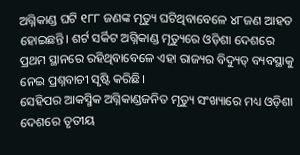ଅଗ୍ନିକାଣ୍ଡ ଘଟି ୧୮୮ ଜଣଙ୍କ ମୃତ୍ୟୁ ଘଟିଥିବାବେଳେ ୪୮ଜଣ ଆହତ ହୋଇଛନ୍ତି। ଶର୍ଟ ସର୍କିଟ ଅଗ୍ନିକାଣ୍ଡ ମୃତ୍ୟୁରେ ଓଡ଼ିଶା ଦେଶରେ ପ୍ରଥମ ସ୍ଥାନରେ ରହିଥିବାବେଳେ ଏହା ରାଜ୍ୟର ବିଦ୍ୟୁତ୍‌ ବ୍ୟବସ୍ଥାକୁ ନେଇ ପ୍ରଶ୍ନବାଚୀ ସୃଷ୍ଟି କରିଛି।
ସେହିପର ଆକସ୍ମିକ ଅଗ୍ନିକାଣ୍ଡଜନିତ ମୃତ୍ୟୁ ସଂଖ୍ୟାରେ ମଧ୍ୟ ଓଡ଼ିଶା ଦେଶରେ ତୃତୀୟ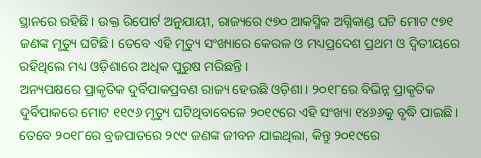ସ୍ଥାନରେ ରହିଛି। ଉକ୍ତ ରିପୋର୍ଟ ଅନୁଯାୟୀ, ରାଜ୍ୟରେ ୯୭୦ ଆକସ୍ମିକ ଅଗ୍ନିକାଣ୍ଡ ଘଟି ମୋଟ ୯୭୧ ଜଣଙ୍କ ମୃତ୍ୟୁ ଘଟିଛି। ତେବେ ଏହି ମୃତ୍ୟୁ ସଂଖ୍ୟାରେ କେରଳ ଓ ମଧ୍ୟପ୍ରଦେଶ ପ୍ରଥମ ଓ ଦ୍ୱିତୀୟରେ ରହିଥିଲେ ମଧ୍ୟ ଓଡ଼ିଶାରେ ଅଧିକ ପୁରୁଷ ମରିଛନ୍ତି।
ଅନ୍ୟପକ୍ଷରେ ପ୍ରାକୃତିକ ଦୁର୍ବିପାକପ୍ରବଣ ରାଜ୍ୟ ହେଉଛି ଓଡ଼ିଶା। ୨୦୧୮ରେ ବିଭିନ୍ନ ପ୍ରାକୃତିକ ଦୁର୍ବିପାକରେ ମୋଟ ୧୧୯୬ ମୃତ୍ୟୁ ଘଟିଥିବାବେଳେ ୨୦୧୯ରେ ଏହି ସଂଖ୍ୟା ୧୪୬୬କୁ ବୃଦ୍ଧି ପାଇଛି। ତେବେ ୨୦୧୮ରେ ବ୍ରଜପାତରେ ୨୯୯ ଜଣଙ୍କ ଜୀବନ ଯାଇଥିଲା, କିନ୍ତୁ ୨୦୧୯ରେ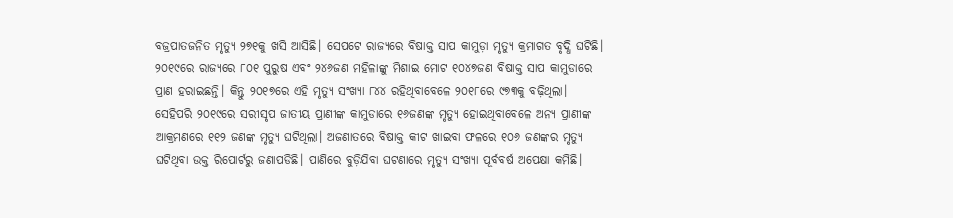ବଜ୍ରପାତଜନିତ ମୃତ୍ୟୁ ୨୭୧କୁ ଖସି ଆସିଛି। ସେପଟେ ରାଜ୍ୟରେ ବିଷାକ୍ତ ସାପ କାମୁଡ଼ା ମୃତ୍ୟୁ କ୍ରମାଗତ ବୃଦ୍ଧି ଘଟିଛି। ୨୦୧୯ରେ ରାଜ୍ୟରେ ୮୦୧ ପୁରୁଷ ଏବଂ ୨୪୬ଜଣ ମହିଳାଙ୍କୁ ମିଶାଇ ମୋଟ ୧୦୪୭ଜଣ ବିଷାକ୍ତ ସାପ କାମୁଡାରେ ପ୍ରାଣ ହରାଇଛନ୍ତି। କିନ୍ତୁ ୨୦୧୭ରେ ଏହି ମୃତ୍ୟୁ ସଂଖ୍ୟା ୮୪୪ ରହିଥିବାବେଳେ ୨୦୧୮ରେ ୯୭୩କୁ ବଢ଼ିଥିଲା। ସେହିପରି ୨୦୧୯ରେ ସରୀସୃପ ଜାତୀୟ ପ୍ରାଣୀଙ୍କ କାମୁଡାରେ ୧୬ଜଣଙ୍କ ମୃତ୍ୟୁ ହୋଇଥିବାବେଳେ ଅନ୍ୟ ପ୍ରାଣୀଙ୍କ ଆକ୍ରମଣରେ ୧୧୨ ଜଣଙ୍କ ମୃତ୍ୟୁ ଘଟିଥିଲା। ଅଜଣାତରେ ବିଷାକ୍ତ କୀଟ ଖାଇବା ଫଳରେ ୧୦୬ ଜଣଙ୍କର ମୃତ୍ୟୁ ଘଟିଥିବା ଉକ୍ତ ରିପୋର୍ଟରୁ ଜଣାପଡିଛି। ପାଣିରେ ବୁଡ଼ିଯିବା ଘଟଣାରେ ମୃତ୍ୟୁ ସଂଖ୍ୟା ପୂର୍ବବର୍ଷ ଅପେକ୍ଷା କମିଛି।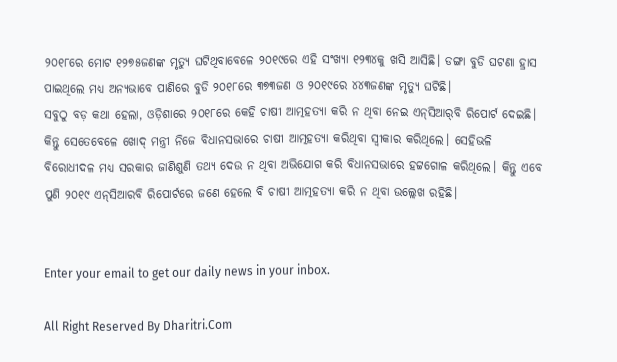୨୦୧୮ରେ ମୋଟ ୧୨୭୫ଜଣଙ୍କ ମୃତ୍ୟୁ ଘଟିଥିବାବେଳେ ୨୦୧୯ରେ ଏହି ସଂଖ୍ୟା ୧୨୩୪କୁ ଖସି ଆସିଛି। ଡଙ୍ଗା ବୁଡି ଘଟଣା ହ୍ରାସ ପାଇଥିଲେ ମଧ୍ୟ ଅନ୍ୟଭାବେ ପାଣିରେ ବୁଡି ୨୦୧୮ରେ ୩୭୩ଜଣ ଓ ୨୦୧୯ରେ ୪୪୩ଜଣଙ୍କ ମୃତ୍ୟୁ ଘଟିଛି।
ସବୁଠୁ ବଡ଼ କଥା ହେଲା, ଓଡ଼ିଶାରେ ୨୦୧୮ରେ କେହି ଚାଷୀ ଆତ୍ମହତ୍ୟା କରି ନ ଥିବା ନେଇ ଏନ୍‌ସିଆର୍‌ବି ରିପୋର୍ଟ ଦେଇଛି। କିନ୍ତୁ ସେତେବେଳେ ଖୋଦ୍‌ ମନ୍ତ୍ରୀ ନିଜେ ବିଧାନସଭାରେ ଚାଷୀ ଆତ୍ମହତ୍ୟା କରିଥିବା ସ୍ବୀକାର କରିଥିଲେ। ସେହିଭଳି ବିରୋଧୀଦଳ ମଧ୍ୟ ସରକାର ଜାଣିଶୁଣି ତଥ୍ୟ ଦେଉ ନ ଥିବା ଅଭିଯୋଗ କରି ବିଧାନସଭାରେ ହଟ୍ଟଗୋଳ କରିଥିଲେ। କିନ୍ତୁ ଏବେ ପୁଣି ୨୦୧୯ ଏନ୍‌ସିଆରବି ରିପୋର୍ଟରେ ଜଣେ ହେଲେ ବି ଚାଷୀ ଆତ୍ମହତ୍ୟା କରି ନ ଥିବା ଉଲ୍ଲେଖ ରହିଛି।


Enter your email to get our daily news in your inbox.

All Right Reserved By Dharitri.Com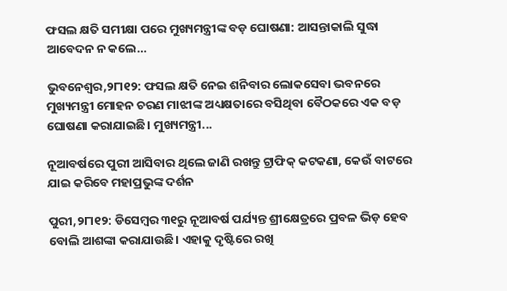ଫସଲ କ୍ଷତି ସମୀକ୍ଷା ପରେ ମୁଖ୍ୟମନ୍ତ୍ରୀଙ୍କ ବଡ଼ ଘୋଷଣା: ଆସନ୍ତାକାଲି ସୁଦ୍ଧା ଆବେଦନ ନ କଲେ…

ଭୁବନେଶ୍ୱର,୨୮ା୧୨: ଫସଲ କ୍ଷତି ନେଇ ଶନିବାର ଲୋକସେବା ଭବନରେ ମୁଖ୍ୟମନ୍ତ୍ରୀ ମୋହନ ଚରଣ ମାଝୀଙ୍କ ଅଧ୍ୟକ୍ଷତାରେ ବସିଥିବା ବୈଠକରେ ଏକ ବଡ଼ ଘୋଷଣା କରାଯାଇଛି। ମୁଖ୍ୟମନ୍ତ୍ରୀ...

ନୂଆବର୍ଷରେ ପୁରୀ ଆସିବାର ଥିଲେ ଜାଣି ରଖନ୍ତୁ ଟ୍ରାଫିକ୍‌ କଟକଣା, କେଉଁ ବାଟରେ ଯାଇ କରିବେ ମହାପ୍ରଭୁଙ୍କ ଦର୍ଶନ

ପୁରୀ,୨୮ା୧୨: ଡିସେମ୍ବର ୩୧ରୁ ନୂଆବର୍ଷ ପର୍ଯ୍ୟନ୍ତ ଶ୍ରୀକ୍ଷେତ୍ରରେ ପ୍ରବଳ ଭିଡ଼ ହେବ ବୋଲି ଆଶଙ୍କା କରାଯାଉଛି। ଏହାକୁ ଦୃଷ୍ଟିରେ ରଖି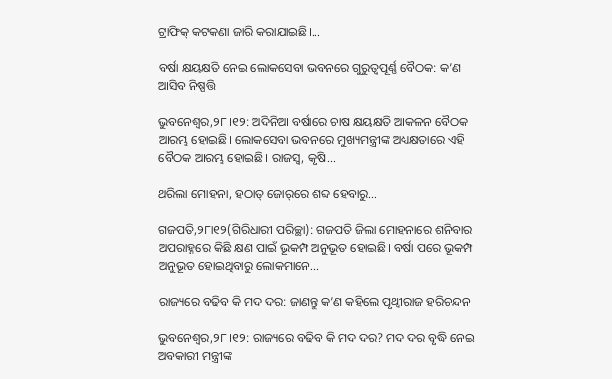ଟ୍ରାଫିକ୍‌ କଟକଣା ଜାରି କରାଯାଇଛି।...

ବର୍ଷା କ୍ଷୟକ୍ଷତି ନେଇ ଲୋକସେବା ଭବନରେ ଗୁରୁତ୍ୱପୂର୍ଣ୍ଣ ବୈଠକ: କ’ଣ ଆସିବ ନିଷ୍ପତ୍ତି

ଭୁବନେଶ୍ୱର,୨୮।୧୨: ଅଦିନିଆ ବର୍ଷାରେ ଚାଷ କ୍ଷୟକ୍ଷତି ଆକଳନ ବୈଠକ ଆରମ୍ଭ ହୋଇଛି। ଲୋକସେବା ଭବନରେ ମୁଖ୍ୟମନ୍ତ୍ରୀଙ୍କ ଅଧ୍ୟକ୍ଷତାରେ ଏହି ବୈଠକ ଆରମ୍ଭ ହୋଇଛି। ରାଜସ୍ବ, କୃଷି...

ଥରିଲା ମୋହନା, ହଠାତ୍‌ ଜୋର୍‌ରେ ଶବ୍ଦ ହେବାରୁ…

ଗଜପତି,୨୮ା୧୨(ଗିରିଧାରୀ ପରିଚ୍ଛା): ଗଜପତି ଜିଲା ମୋହନାରେ ଶନିବାର ଅପରାହ୍ନରେ କିଛି କ୍ଷଣ ପାଇଁ ଭୂକମ୍ପ ଅନୁଭୂତ ହୋଇଛି। ବର୍ଷା ପରେ ଭୂକମ୍ପ ଅନୁଭୂତ ହୋଇଥିବାରୁ ଲୋକମାନେ...

ରାଜ୍ୟରେ ବଢିବ କି ମଦ ଦର: ଜାଣନ୍ତୁ କ’ଣ କହିଲେ ପୃଥ୍ବୀରାଜ ହରିଚନ୍ଦନ

ଭୁବନେଶ୍ୱର,୨୮।୧୨: ରାଜ୍ୟରେ ବଢିବ କି ମଦ ଦର? ମଦ ଦର ବୃଦ୍ଧି ନେଇ ଅବକାରୀ ମନ୍ତ୍ରୀଙ୍କ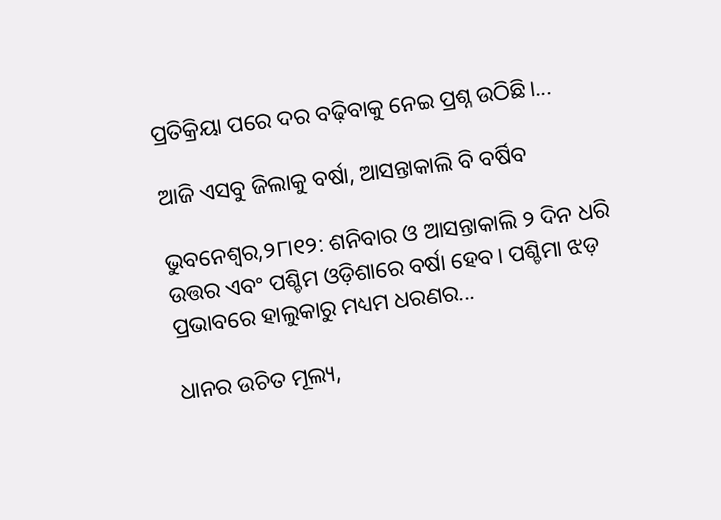ପ୍ରତିକ୍ରିୟା ପରେ ଦର ବଢ଼ିବାକୁ ନେଇ ପ୍ରଶ୍ନ ଉଠିଛି।...

ଆଜି ଏସବୁ ଜିଲାକୁ ବର୍ଷା, ଆସନ୍ତାକାଲି ବି ବର୍ଷିବ

ଭୁବନେଶ୍ୱର,୨୮ା୧୨: ଶନିବାର ଓ ଆସନ୍ତାକାଲି ୨ ଦିନ ଧରି ଉତ୍ତର ଏବଂ ପଶ୍ଚିମ ଓଡ଼ିଶାରେ ବର୍ଷା ହେବ। ପଶ୍ଚିମା ଝଡ଼ ପ୍ରଭାବରେ ହାଲୁକାରୁ ମଧ୍ୟମ ଧରଣର...

ଧାନର ଉଚିତ ମୂଲ୍ୟ,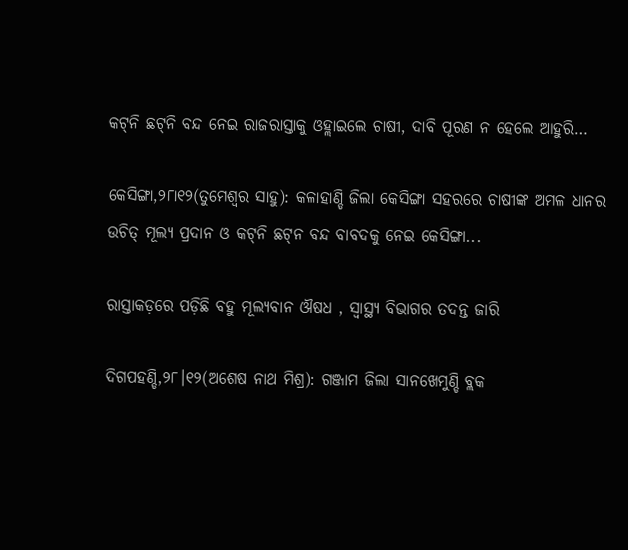କଟ୍‌ନି ଛଟ୍‌ନି ବନ୍ଦ ନେଇ ରାଜରାସ୍ତାକୁ ଓହ୍ଲାଇଲେ ଚାଷୀ, ଦାବି ପୂରଣ ନ ହେଲେ ଆହୁରି…

କେସିଙ୍ଗା,୨୮ା୧୨(ତୁମେଶ୍ୱର ସାହୁ): କଳାହାଣ୍ଡି ଜିଲା କେସିଙ୍ଗା ସହରରେ ଚାଷୀଙ୍କ ଅମଳ ଧାନର ଉଚିତ୍‌ ମୂଲ୍ୟ ପ୍ରଦାନ ଓ କଟ୍‌ନି ଛଟ୍‌ନ ବନ୍ଦ ବାବଦକୁ ନେଇ କେସିଙ୍ଗା...

ରାସ୍ତାକଡ଼ରେ ପଡ଼ିଛି ବହୁ ମୂଲ୍ୟବାନ ଔଷଧ , ସ୍ବାସ୍ଥ୍ୟ ବିଭାଗର ତଦନ୍ତ ଜାରି

ଦିଗପହଣ୍ଡି,୨୮।୧୨(ଅଶେଷ ନାଥ ମିଶ୍ର): ଗଞ୍ଜାମ ଜିଲା ସାନଖେମୁଣ୍ଡି ବ୍ଲକ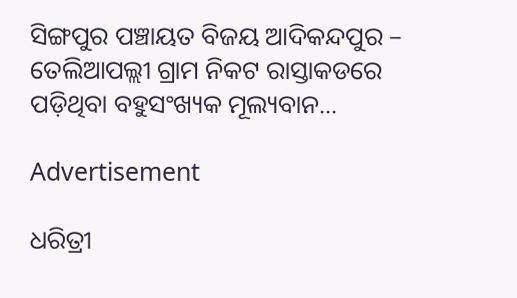ସିଙ୍ଗପୁର ପଞ୍ଚାୟତ ବିଜୟ ଆଦିକନ୍ଦପୁର – ତେଲିଆପଲ୍ଲୀ ଗ୍ରାମ ନିକଟ ରାସ୍ତାକଡରେ ପଡ଼ିଥିବା ବହୁସଂଖ୍ୟକ ମୂଲ୍ୟବାନ...

Advertisement

ଧରିତ୍ରୀ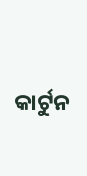କାର୍ଟୁନ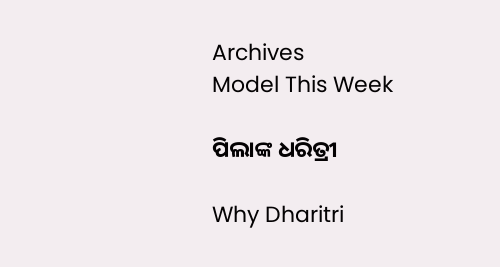Archives
Model This Week

ପିଲାଙ୍କ ଧରିତ୍ରୀ

Why Dharitri